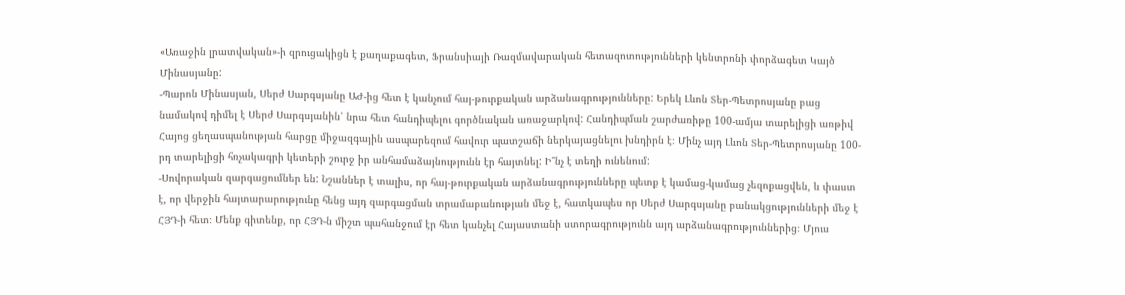«Առաջին լրատվական»-ի զրուցակիցն է քաղաքագետ, Ֆրանսիայի Ռազմավարական հետազոտությունների կենտրոնի փորձագետ Կայծ Մինասյանը:
-Պարոն Մինասյան, Սերժ Սարգսյանը ԱԺ-ից հետ է կանչում հայ-թուրքական արձանագրությունները: Երեկ Լևոն Տեր-Պետրոսյանը բաց նամակով դիմել է Սերժ Սարգսյանին՝ նրա հետ հանդիպելու գործնական առաջարկով: Հանդիպման շարժառիթը 100-ամյա տարելիցի առթիվ Հայոց ցեղասպանության հարցը միջազգային ասպարեզում հավուր պատշաճի ներկայացնելու խնդիրն է։ Մինչ այդ Լևոն Տեր-Պետրոսյանը 100-րդ տարելիցի հռչակագրի կետերի շուրջ իր անհամաձայնությունն էր հայտնել: Ի՞նչ է տեղի ունենում:
-Սովորական զարգացումներ են: Նշաններ է տալիս, որ հայ-թուրքական արձանագրությունները պետք է կամաց-կամաց չեզոքացվեն, և փաստ է, որ վերջին հայտարարությունը հենց այդ զարգացման տրամաբանության մեջ է, հատկապես որ Սերժ Սարգսյանը բանակցությունների մեջ է ՀՅԴ-ի հետ։ Մենք գիտենք, որ ՀՅԴ-ն միշտ պահանջում էր հետ կանչել Հայաստանի ստորագրությունն այդ արձանագրություններից։ Մյուս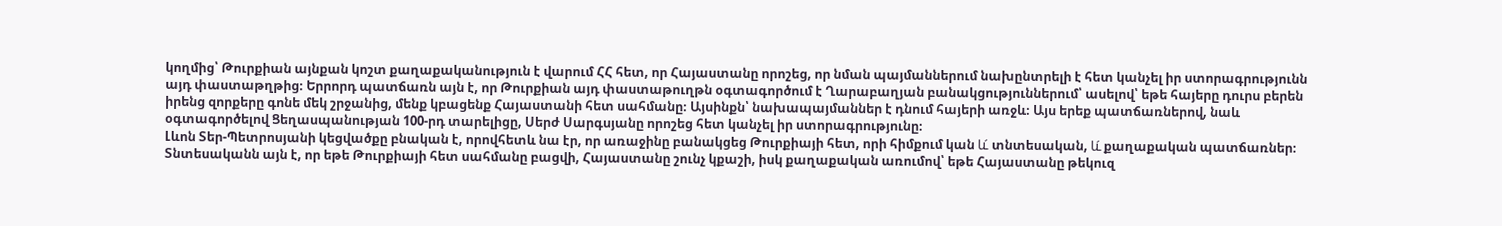կողմից՝ Թուրքիան այնքան կոշտ քաղաքականություն է վարում ՀՀ հետ, որ Հայաստանը որոշեց, որ նման պայմաններում նախընտրելի է հետ կանչել իր ստորագրությունն այդ փաստաթղթից։ Երրորդ պատճառն այն է, որ Թուրքիան այդ փաստաթուղթն օգտագործում է Ղարաբաղյան բանակցություններում՝ ասելով՝ եթե հայերը դուրս բերեն իրենց զորքերը գոնե մեկ շրջանից, մենք կբացենք Հայաստանի հետ սահմանը։ Այսինքն՝ նախապայմաններ է դնում հայերի առջև։ Այս երեք պատճառներով, նաև օգտագործելով Ցեղասպանության 100-րդ տարելիցը, Սերժ Սարգսյանը որոշեց հետ կանչել իր ստորագրությունը։
Լևոն Տեր-Պետրոսյանի կեցվածքը բնական է, որովհետև նա էր, որ առաջինը բանակցեց Թուրքիայի հետ, որի հիմքում կան և́ տնտեսական, և́ քաղաքական պատճառներ։ Տնտեսականն այն է, որ եթե Թուրքիայի հետ սահմանը բացվի, Հայաստանը շունչ կքաշի, իսկ քաղաքական առումով՝ եթե Հայաստանը թեկուզ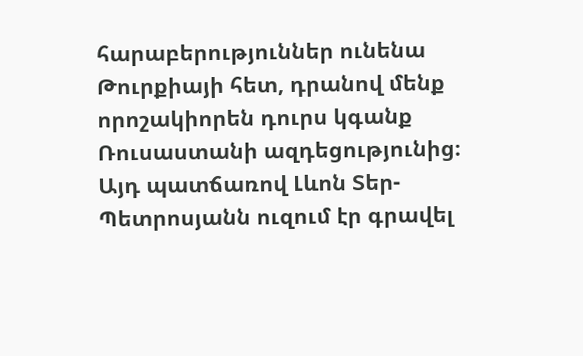հարաբերություններ ունենա Թուրքիայի հետ, դրանով մենք որոշակիորեն դուրս կգանք Ռուսաստանի ազդեցությունից։ Այդ պատճառով Լևոն Տեր-Պետրոսյանն ուզում էր գրավել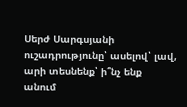Սերժ Սարգսյանի ուշադրությունը՝ ասելով՝ լավ, արի տեսնենք՝ ի՞նչ ենք անում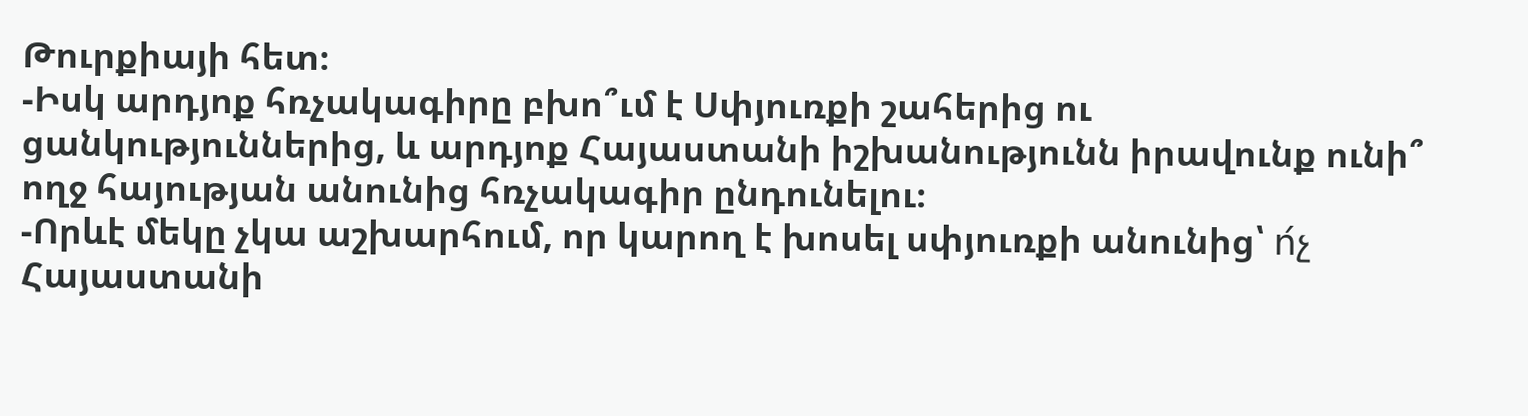Թուրքիայի հետ։
-Իսկ արդյոք հռչակագիրը բխո՞ւմ է Սփյուռքի շահերից ու ցանկություններից, և արդյոք Հայաստանի իշխանությունն իրավունք ունի՞ ողջ հայության անունից հռչակագիր ընդունելու։
-Որևէ մեկը չկա աշխարհում, որ կարող է խոսել սփյուռքի անունից՝ ո́չ Հայաստանի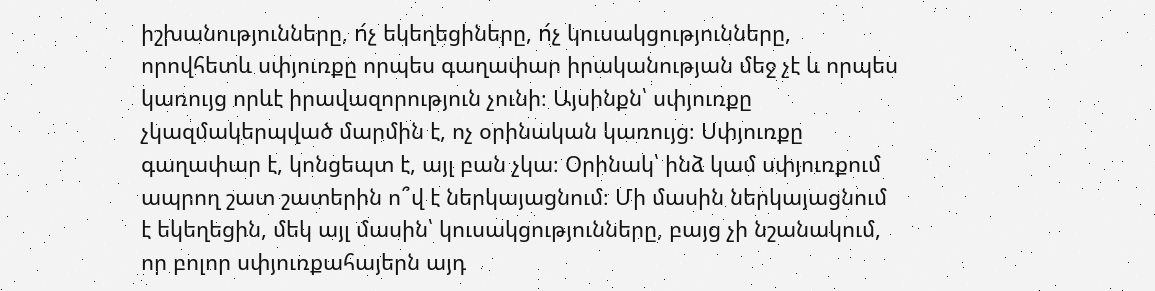իշխանությունները, ո́չ եկեղեցիները, ո́չ կուսակցությունները, որովհետև սփյուռքը որպես գաղափար իրականության մեջ չէ և որպես կառույց որևէ իրավազորություն չունի։ Այսինքն՝ սփյուռքը չկազմակերպված մարմին է, ոչ օրինական կառույց։ Սփյուռքը գաղափար է, կոնցեպտ է, այլ բան չկա։ Օրինակ՝ ինձ կամ սփյուռքում ապրող շատ շատերին ո՞վ է ներկայացնում։ Մի մասին ներկայացնում է եկեղեցին, մեկ այլ մասին՝ կուսակցությունները, բայց չի նշանակում, որ բոլոր սփյուռքահայերն այդ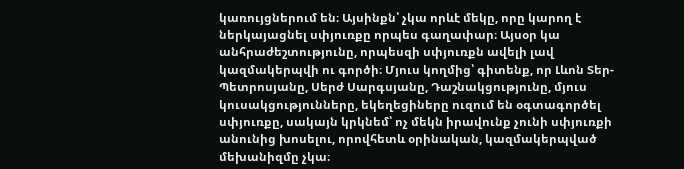կառույցներում են։ Այսինքն՝ չկա որևէ մեկը, որը կարող է ներկայացնել սփյուռքը որպես գաղափար։ Այսօր կա անհրաժեշտությունը, որպեսզի սփյուռքն ավելի լավ կազմակերպվի ու գործի։ Մյուս կողմից՝ գիտենք, որ Լևոն Տեր-Պետրոսյանը, Սերժ Սարգսյանը, Դաշնակցությունը, մյուս կուսակցությունները, եկեղեցիները ուզում են օգտագործել սփյուռքը, սակայն կրկնեմ՝ ոչ մեկն իրավունք չունի սփյուռքի անունից խոսելու, որովհետև օրինական, կազմակերպված մեխանիզմը չկա։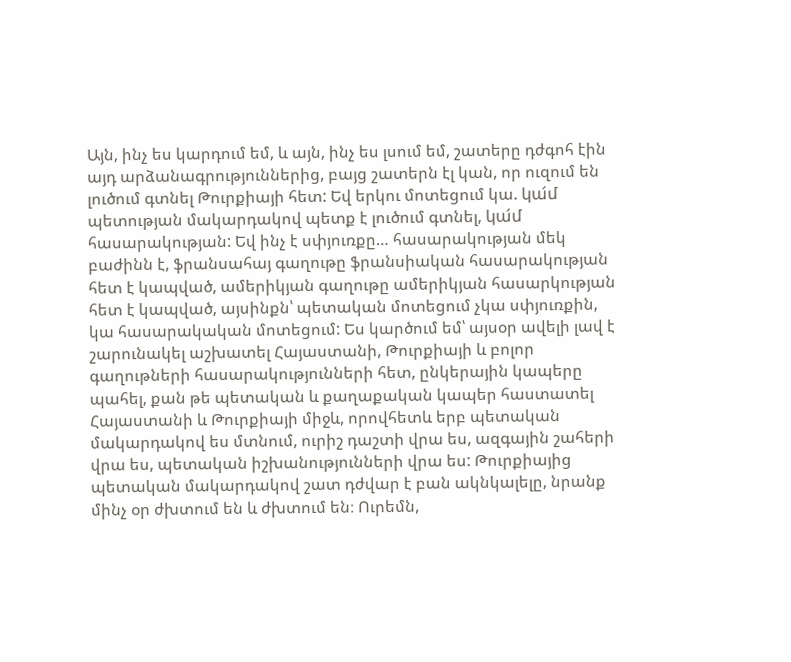Այն, ինչ ես կարդում եմ, և այն, ինչ ես լսում եմ, շատերը դժգոհ էին այդ արձանագրություններից, բայց շատերն էլ կան, որ ուզում են լուծում գտնել Թուրքիայի հետ: Եվ երկու մոտեցում կա. կա́մ պետության մակարդակով պետք է լուծում գտնել, կա́մ հասարակության: Եվ ինչ է սփյուռքը… հասարակության մեկ բաժինն է, ֆրանսահայ գաղութը ֆրանսիական հասարակության հետ է կապված, ամերիկյան գաղութը ամերիկյան հասարկության հետ է կապված, այսինքն՝ պետական մոտեցում չկա սփյուռքին, կա հասարակական մոտեցում: Ես կարծում եմ՝ այսօր ավելի լավ է շարունակել աշխատել Հայաստանի, Թուրքիայի և բոլոր գաղութների հասարակությունների հետ, ընկերային կապերը պահել, քան թե պետական և քաղաքական կապեր հաստատել Հայաստանի և Թուրքիայի միջև, որովհետև երբ պետական մակարդակով ես մտնում, ուրիշ դաշտի վրա ես, ազգային շահերի վրա ես, պետական իշխանությունների վրա ես: Թուրքիայից պետական մակարդակով շատ դժվար է բան ակնկալելը, նրանք մինչ օր ժխտում են և ժխտում են։ Ուրեմն,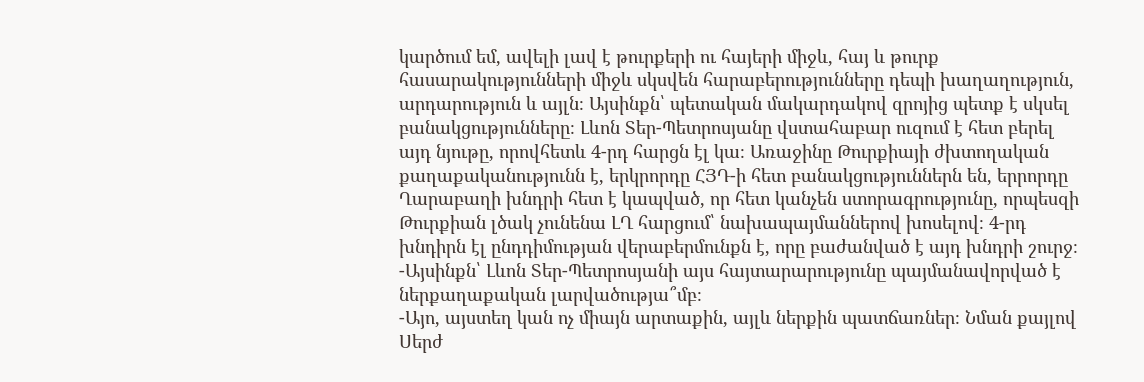կարծում եմ, ավելի լավ է թուրքերի ու հայերի միջև, հայ և թուրք հասարակությունների միջև սկսվեն հարաբերությունները դեպի խաղաղություն, արդարություն և այլն։ Այսինքն՝ պետական մակարդակով զրոյից պետք է սկսել բանակցությունները։ Լևոն Տեր-Պետրոսյանը վստահաբար ուզում է հետ բերել այդ նյութը, որովհետև 4-րդ հարցն էլ կա։ Առաջինը Թուրքիայի ժխտողական քաղաքականությունն է, երկրորդը ՀՅԴ-ի հետ բանակցություններն են, երրորդը Ղարաբաղի խնդրի հետ է կապված, որ հետ կանչեն ստորագրությունը, որպեսզի Թուրքիան լծակ չունենա ԼՂ հարցում՝ նախապայմաններով խոսելով։ 4-րդ խնդիրն էլ ընդդիմության վերաբերմունքն է, որը բաժանված է այդ խնդրի շուրջ։
-Այսինքն՝ Լևոն Տեր-Պետրոսյանի այս հայտարարությունը պայմանավորված է ներքաղաքական լարվածությա՞մբ։
-Այո, այստեղ կան ոչ միայն արտաքին, այլև ներքին պատճառներ։ Նման քայլով Սերժ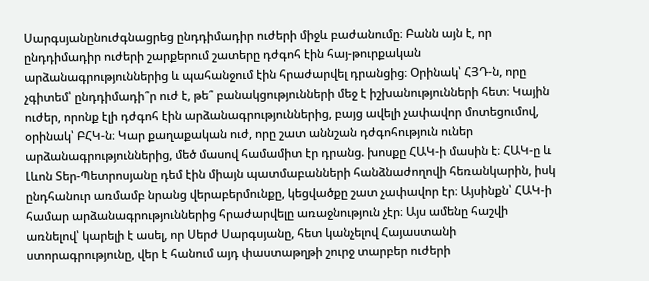Սարգսյանընուժգնացրեց ընդդիմադիր ուժերի միջև բաժանումը։ Բանն այն է, որ ընդդիմադիր ուժերի շարքերում շատերը դժգոհ էին հայ-թուրքական արձանագրություններից և պահանջում էին հրաժարվել դրանցից։ Օրինակ՝ ՀՅԴ-ն, որը չգիտեմ՝ ընդդիմադի՞ր ուժ է, թե՞ բանակցությունների մեջ է իշխանությունների հետ։ Կային ուժեր, որոնք էլի դժգոհ էին արձանագրություններից, բայց ավելի չափավոր մոտեցումով, օրինակ՝ ԲՀԿ-ն։ Կար քաղաքական ուժ, որը շատ աննշան դժգոհություն ուներ արձանագրություններից, մեծ մասով համամիտ էր դրանց. խոսքը ՀԱԿ-ի մասին է։ ՀԱԿ-ը և Լևոն Տեր-Պետրոսյանը դեմ էին միայն պատմաբանների հանձնաժողովի հեռանկարին, իսկ ընդհանուր առմամբ նրանց վերաբերմունքը, կեցվածքը շատ չափավոր էր։ Այսինքն՝ ՀԱԿ-ի համար արձանագրություններից հրաժարվելը առաջնություն չէր։ Այս ամենը հաշվի առնելով՝ կարելի է ասել, որ Սերժ Սարգսյանը, հետ կանչելով Հայաստանի ստորագրությունը, վեր է հանում այդ փաստաթղթի շուրջ տարբեր ուժերի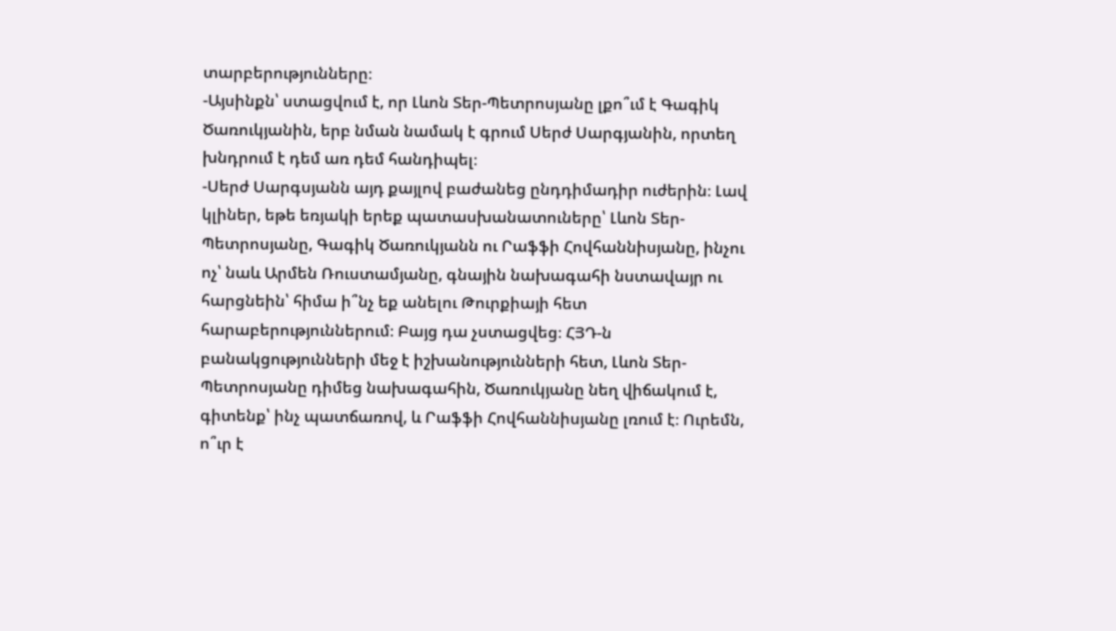տարբերությունները։
-Այսինքն՝ ստացվում է, որ Լևոն Տեր-Պետրոսյանը լքո՞ւմ է Գագիկ Ծառուկյանին, երբ նման նամակ է գրում Սերժ Սարգյանին, որտեղ խնդրում է դեմ առ դեմ հանդիպել։
-Սերժ Սարգսյանն այդ քայլով բաժանեց ընդդիմադիր ուժերին։ Լավ կլիներ, եթե եռյակի երեք պատասխանատուները՝ Լևոն Տեր-Պետրոսյանը, Գագիկ Ծառուկյանն ու Րաֆֆի Հովհաննիսյանը, ինչու ոչ՝ նաև Արմեն Ռուստամյանը, գնային նախագահի նստավայր ու հարցնեին՝ հիմա ի՞նչ եք անելու Թուրքիայի հետ հարաբերություններում։ Բայց դա չստացվեց։ ՀՅԴ-ն բանակցությունների մեջ է իշխանությունների հետ, Լևոն Տեր-Պետրոսյանը դիմեց նախագահին, Ծառուկյանը նեղ վիճակում է, գիտենք՝ ինչ պատճառով, և Րաֆֆի Հովհաննիսյանը լռում է։ Ուրեմն, ո՞ւր է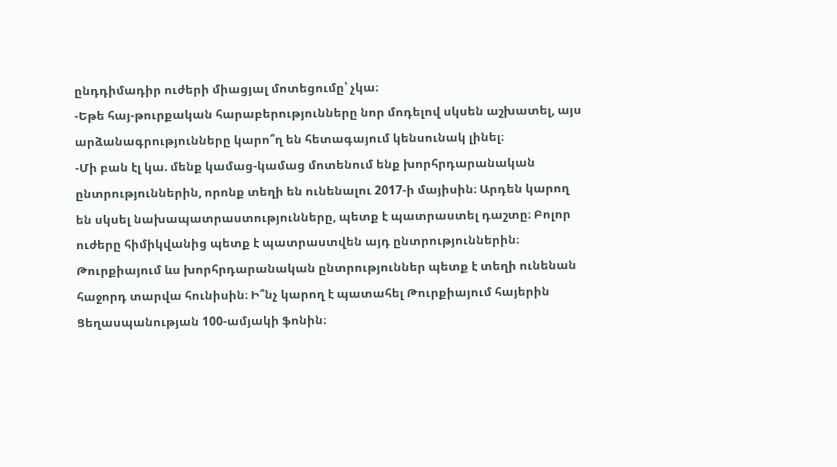ընդդիմադիր ուժերի միացյալ մոտեցումը՝ չկա։
-Եթե հայ-թուրքական հարաբերությունները նոր մոդելով սկսեն աշխատել, այս արձանագրությունները կարո՞ղ են հետագայում կենսունակ լինել։
-Մի բան էլ կա. մենք կամաց-կամաց մոտենում ենք խորհրդարանական ընտրություններին, որոնք տեղի են ունենալու 2017-ի մայիսին։ Արդեն կարող են սկսել նախապատրաստությունները, պետք է պատրաստել դաշտը։ Բոլոր ուժերը հիմիկվանից պետք է պատրաստվեն այդ ընտրություններին։ Թուրքիայում ևս խորհրդարանական ընտրություններ պետք է տեղի ունենան հաջորդ տարվա հունիսին։ Ի՞նչ կարող է պատահել Թուրքիայում հայերին Ցեղասպանության 100-ամյակի ֆոնին։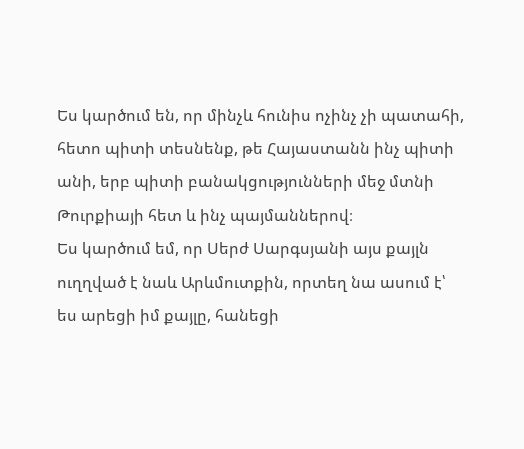Ես կարծում են, որ մինչև հունիս ոչինչ չի պատահի, հետո պիտի տեսնենք, թե Հայաստանն ինչ պիտի անի, երբ պիտի բանակցությունների մեջ մտնի Թուրքիայի հետ և ինչ պայմաններով։
Ես կարծում եմ, որ Սերժ Սարգսյանի այս քայլն ուղղված է նաև Արևմուտքին, որտեղ նա ասում է՝ ես արեցի իմ քայլը, հանեցի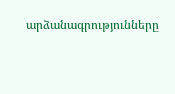արձանագրությունները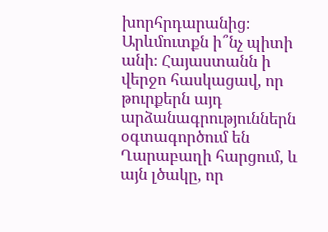խորհրդարանից։ Արևմուտքն ի՞նչ պիտի անի։ Հայաստանն ի վերջո հասկացավ, որ թուրքերն այդ արձանագրություններն օգտագործում են Ղարաբաղի հարցում, և այն լծակը, որ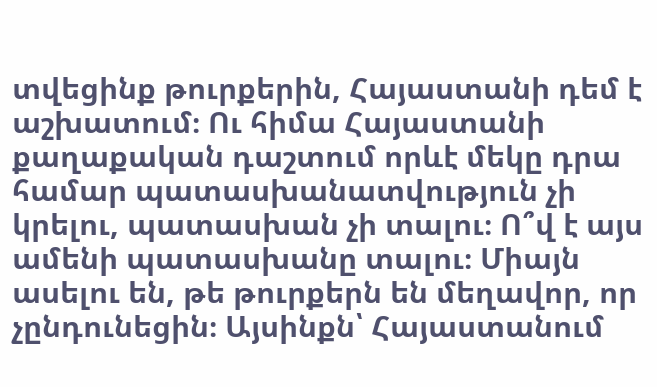տվեցինք թուրքերին, Հայաստանի դեմ է աշխատում։ Ու հիմա Հայաստանի քաղաքական դաշտում որևէ մեկը դրա համար պատասխանատվություն չի կրելու, պատասխան չի տալու։ Ո՞վ է այս ամենի պատասխանը տալու։ Միայն ասելու են, թե թուրքերն են մեղավոր, որ չընդունեցին։ Այսինքն՝ Հայաստանում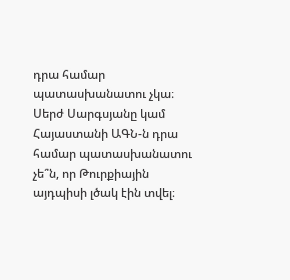դրա համար պատասխանատու չկա։ Սերժ Սարգսյանը կամ Հայաստանի ԱԳՆ-ն դրա համար պատասխանատու չե՞ն, որ Թուրքիային այդպիսի լծակ էին տվել։